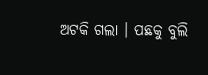ଅଟକି ଗଲା । ପଛକୁ ବୁଲି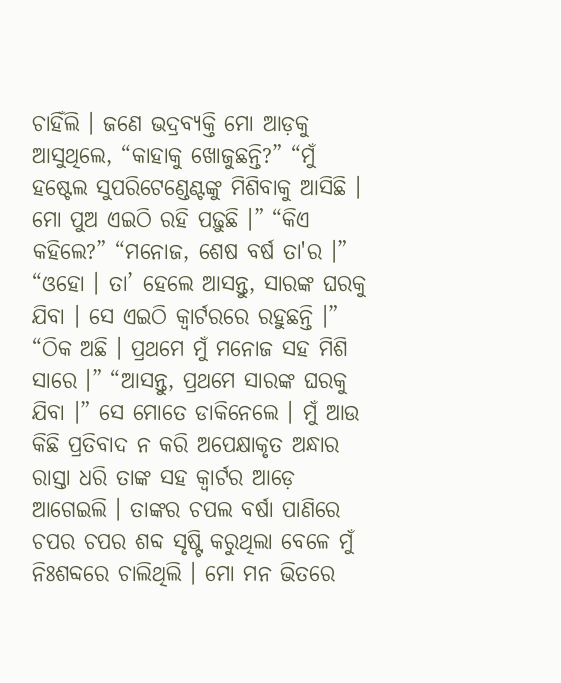ଚାହିଁଲି । ଜଣେ ଭଦ୍ରବ୍ୟକ୍ତି ମୋ ଆଡ଼କୁ ଆସୁଥିଲେ, “କାହାକୁ ଖୋଜୁଛନ୍ତି?” “ମୁଁ ହଷ୍ଟେଲ ସୁପରିଟେଣ୍ଡେଣ୍ଟଙ୍କୁ ମିଶିବାକୁ ଆସିଛି । ମୋ ପୁଅ ଏଇଠି ରହି ପଢ଼ୁଛି ।” “କିଏ କହିଲେ?” “ମନୋଜ, ଶେଷ ବର୍ଷ ତା'ର ।” “ଓହୋ । ତା’ ହେଲେ ଆସନ୍ତୁ, ସାରଙ୍କ ଘରକୁ ଯିବା । ସେ ଏଇଠି କ୍ୱାର୍ଟରରେ ରହୁଛନ୍ତି ।” “ଠିକ ଅଛି । ପ୍ରଥମେ ମୁଁ ମନୋଜ ସହ ମିଶି ସାରେ ।” “ଆସନ୍ତୁ, ପ୍ରଥମେ ସାରଙ୍କ ଘରକୁ ଯିବା ।” ସେ ମୋତେ ଡାକିନେଲେ । ମୁଁ ଆଉ କିଛି ପ୍ରତିବାଦ ନ କରି ଅପେକ୍ଷାକୃତ ଅନ୍ଧାର ରାସ୍ତା ଧରି ତାଙ୍କ ସହ କ୍ୱାର୍ଟର ଆଡ଼େ ଆଗେଇଲି । ତାଙ୍କର ଚପଲ ବର୍ଷା ପାଣିରେ ଚପର ଚପର ଶବ୍ଦ ସୃଷ୍ଟି କରୁଥିଲା ବେଳେ ମୁଁ ନିଃଶବ୍ଦରେ ଚାଲିଥିଲି । ମୋ ମନ ଭିତରେ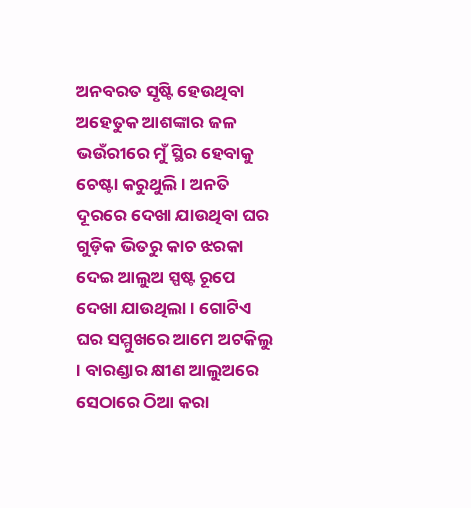ଅନବରତ ସୃଷ୍ଟି ହେଉଥିବା ଅହେତୁକ ଆଶଙ୍କାର ଜଳ ଭଉଁରୀରେ ମୁଁ ସ୍ଥିର ହେବାକୁ ଚେଷ୍ଟା କରୁଥୁଲି । ଅନତି ଦୂରରେ ଦେଖା ଯାଉଥିବା ଘର ଗୁଡ଼ିକ ଭିତରୁ କାଚ ଝରକା ଦେଇ ଆଲୁଅ ସ୍ପଷ୍ଟ ରୂପେ ଦେଖା ଯାଉଥିଲା । ଗୋଟିଏ ଘର ସମ୍ମୁଖରେ ଆମେ ଅଟକିଲୁ । ବାରଣ୍ଡାର କ୍ଷୀଣ ଆଲୁଅରେ ସେଠାରେ ଠିଆ କରା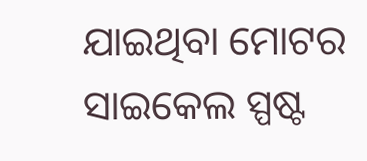ଯାଇଥିବା ମୋଟର ସାଇକେଲ ସ୍ପଷ୍ଟ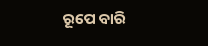ରୂପେ ବାରି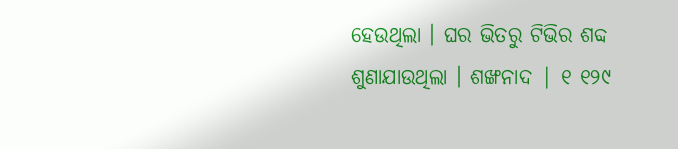ହେଉଥିଲା । ଘର ଭିତରୁ ଟିଭିର ଶବ୍ଦ ଶୁଣାଯାଉଥିଲା । ଶଙ୍ଖନାଦ | ୧ ୧୨୯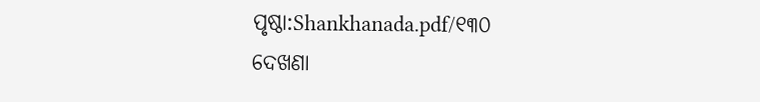ପୃଷ୍ଠା:Shankhanada.pdf/୧୩୦
ଦେଖଣା